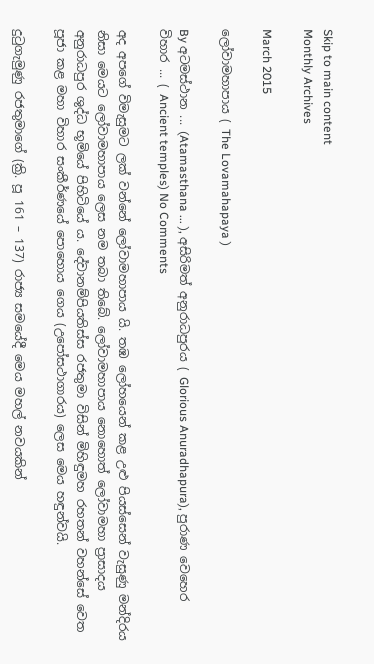Skip to main content
Monthly Archives

March 2015

ලෝවාමහාපාය ( The Lovamahapaya )

By අටමස්ථාන ... (Atamasthana ... ), අසිරිමත් අනුරාධපුරය ( Glorious Anuradhapura), පුරාණ වෙහෙර විහාර ... ( Ancient temples) No Comments

අද අපගේ විමැසුමට ලක් වන්නේ ලෝවාමහාපාය යි. තඹ ලෝහයෙන් කළ උළු පියස්සෙන් වැසුණු මන්දිරය නිසා මෙයට ලෝවාමහාපාය ලෙස නම තබා තිබේ. ලෝවාමහාපාය නොහොත් ලෝවාමහා ප්‍රාසාදය අනුරාධපුර ශුද්ධ භූමියේ පිහිටියේ ය. දේවානම්පියතිස්ස රජතුමා විසින් මිහිඳුමහ රහතන් වහන්සේ වෙත පූජා කළ මහා විහාර සංකීර්ණයේ පොහොය ගෙය (උපෝසථාගාරය) ලෙස මෙය හඳුන්වයි.

දුටුගැමුණු රජතුමාගේ (ක්‍රි. පූ 161 – 137) රාජ්‍ය සමයේදී මෙය මහල් නවයකින්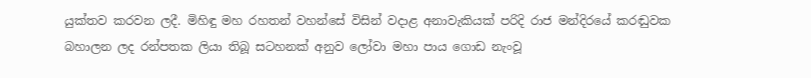යුක්තව කරවන ලදී. මිහිඳු මහ රහතන් වහන්සේ විසින් වදාළ අනාවැකියක් පරිදි රාජ මන්දිරයේ කරඬුවක බහාලන ලද රන්පතක ලියා තිබූ සටහනක් අනුව ලෝවා මහා පාය ගොඩ නැංවූ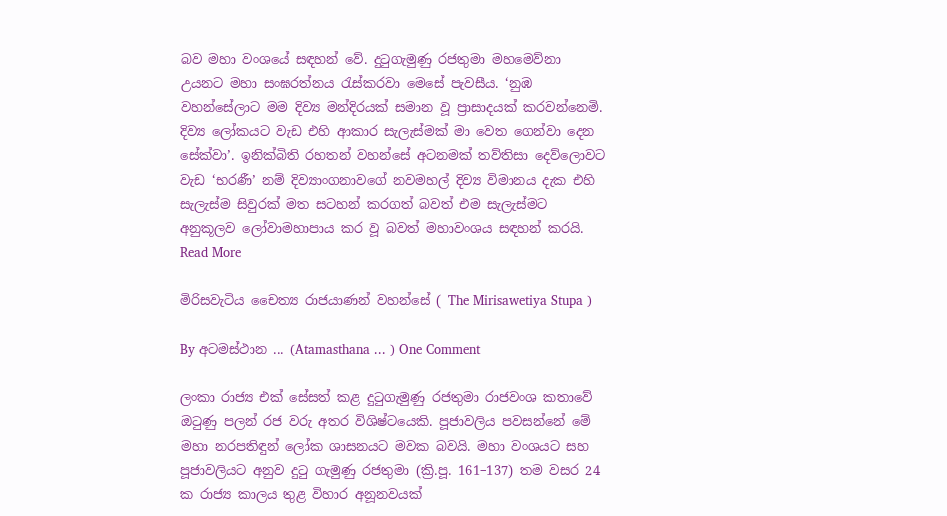බව මහා වංශයේ සඳහන් වේ. දුටුගැමුණු රජතුමා මහමෙව්නා උයනට මහා සංඝරත්නය රැස්කරවා මෙසේ පැවසීය. ‘නුඹ වහන්සේලාට මම දිව්‍ය මන්දිරයක් සමාන වූ ප්‍රාසාදයක් කරවන්නෙමි. දිව්‍ය ලෝකයට වැඩ එහි ආකාර සැලැස්මක් මා වෙත ගෙන්වා දෙන සේක්වා’. ඉනික්බිති රහතන් වහන්සේ අටනමක් තව්තිසා දෙව්ලොවට වැඩ ‘භරණී’ නම් දිව්‍යාංගනාවගේ නවමහල් දිව්‍ය විමානය දැක එහි සැලැස්ම සිවුරක් මත සටහන් කරගත් බවත් එම සැලැස්මට අනුකූලව ලෝවාමහාපාය කර වූ බවත් මහාවංශය සඳහන් කරයි. Read More

මිරිසවැටිය චෛත්‍ය රාජයාණන් වහන්සේ ( The Mirisawetiya Stupa )

By අටමස්ථාන ... (Atamasthana ... ) One Comment

ලංකා රාජ්‍ය එක් සේසත් කළ දුටුගැමුණු රජතුමා රාජවංශ කතාවේ ඔටුණු පලන් රජ වරු අතර විශිෂ්ටයෙකි. පූජාවලිය පවසන්නේ මේ මහා නරපතිඳුන් ලෝක ශාසනයට මවක බවයි. මහා වංශයට සහ පූජාවලියට අනුව දුටු ගැමුණු රජතුමා (ක්‍රි.පූ. 161–137) තම වසර 24 ක රාජ්‍ය කාලය තුළ විහාර අනූනවයක්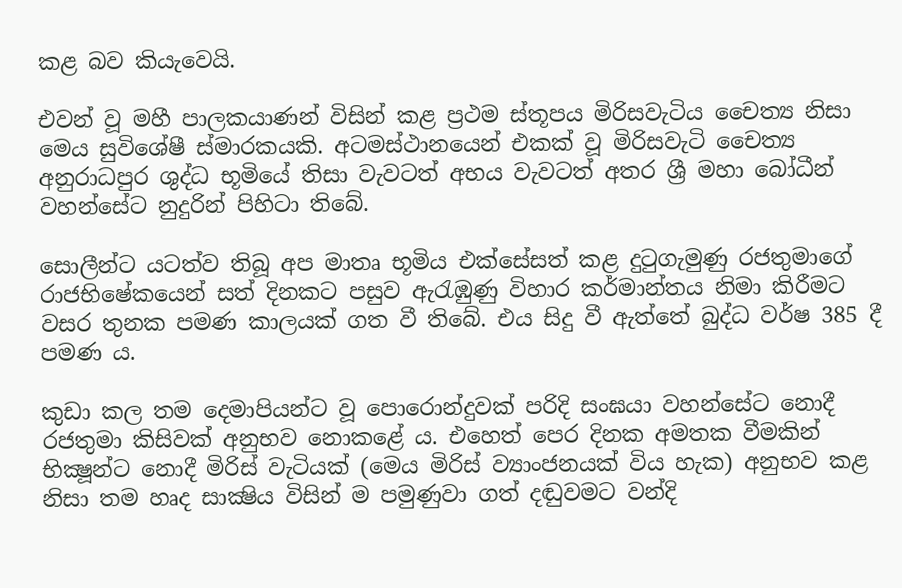කළ බව කියැවෙයි.

එවන් වූ මහී පාලකයාණන් විසින් කළ ප්‍රථම ස්තූපය මිරිසවැටිය චෛත්‍ය නිසා මෙය සුවිශේෂී ස්මාරකයකි. අටමස්ථානයෙන් එකක් වූ මිරිසවැටි චෛත්‍ය අනුරාධපුර ශුද්ධ භූමියේ තිසා වැවටත් අභය වැවටත් අතර ශ්‍රී මහා බෝධීන් වහන්සේට නුදුරින් පිහිටා තිබේ.

සොලීන්ට යටත්ව තිබූ අප මාතෘ භූමිය එක්සේසත් කළ දුටුගැමුණු රජතුමාගේ රාජභිෂේකයෙන් සත් දිනකට පසුව ඇරැඹුණු විහාර කර්මාන්තය නිමා කිරීමට වසර තුනක පමණ කාලයක් ගත වී තිබේ. එය සිදු වී ඇත්තේ බුද්ධ වර්ෂ 385 දී පමණ ය.

කුඩා කල තම දෙමාපියන්ට වූ පොරොන්දුවක් පරිදි සංඝයා වහන්සේට නොදී රජතුමා කිසිවක් අනුභව නොකළේ ය. එහෙත් පෙර දිනක අමතක වීමකින් භික්‍ෂූන්ට නොදී මිරිස් වැටියක් (මෙය මිරිස් ව්‍යාංජනයක් විය හැක) අනුභව කළ නිසා තම හෘද සාක්‍ෂිය විසින් ම පමුණුවා ගත් දඬුවමට වන්දි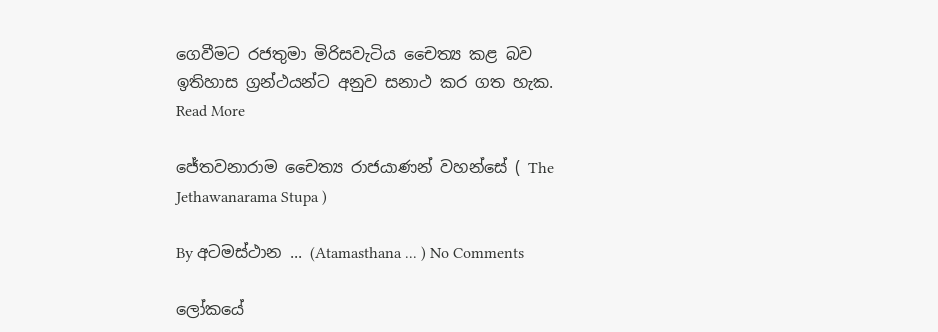ගෙවීමට රජතුමා මිරිසවැටිය චෛත්‍ය කළ බව ඉතිහාස ග්‍රන්ථයන්ට අනුව සනාථ කර ගත හැක. Read More

ජේතවනාරාම චෛත්‍ය රාජයාණන් වහන්සේ ( The Jethawanarama Stupa )

By අටමස්ථාන ... (Atamasthana ... ) No Comments

ලෝකයේ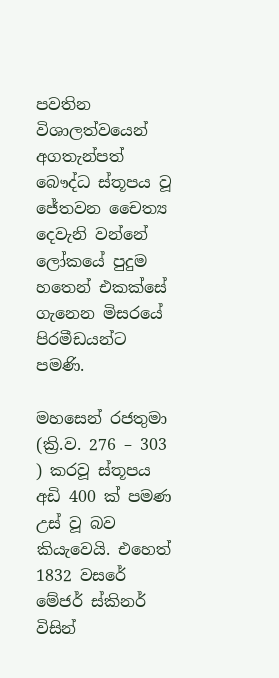පවතින විශාලත්වයෙන් අගතැන්පත් බෞද්ධ ස්තූපය වූ ජේතවන චෛත්‍ය දෙවැනි වන්නේ ලෝකයේ පුදුම හතෙන් එකක්සේ ගැනෙන මිසරයේ පිරමීඩයන්ට පමණි.

මහසෙන් රජතුමා (ක්‍රි.ව. 276 – 303 ) කරවූ ස්තූපය අඩි 400 ක් පමණ උස් වූ බව කියැවෙයි. එහෙත් 1832 වසරේ මේජර් ස්කිනර් විසින්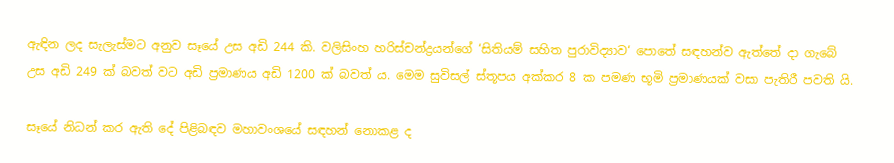ඇඳින ලද සැලැස්මට අනුව සෑයේ උස අඩි 244 කි. වලිසිංහ හරිස්චන්ද්‍රයන්ගේ ‘සිතියම් සහිත පුරාවිද්‍යාව‘ පොතේ සඳහන්ව ඇත්තේ දා ගැබේ උස අඩි 249 ක් බවත් වට අඩි ප්‍රමාණය අඩි 1200 ක් බවත් ය. මෙම සුවිසල් ස්තූපය අක්කර 8 ක පමණ භූමි ප්‍රමාණයක් වසා පැතිරී පවති යි.

සෑයේ නිධන් කර ඇති දේ පිළිබඳව මහාවංශයේ සඳහන් නොකළ ද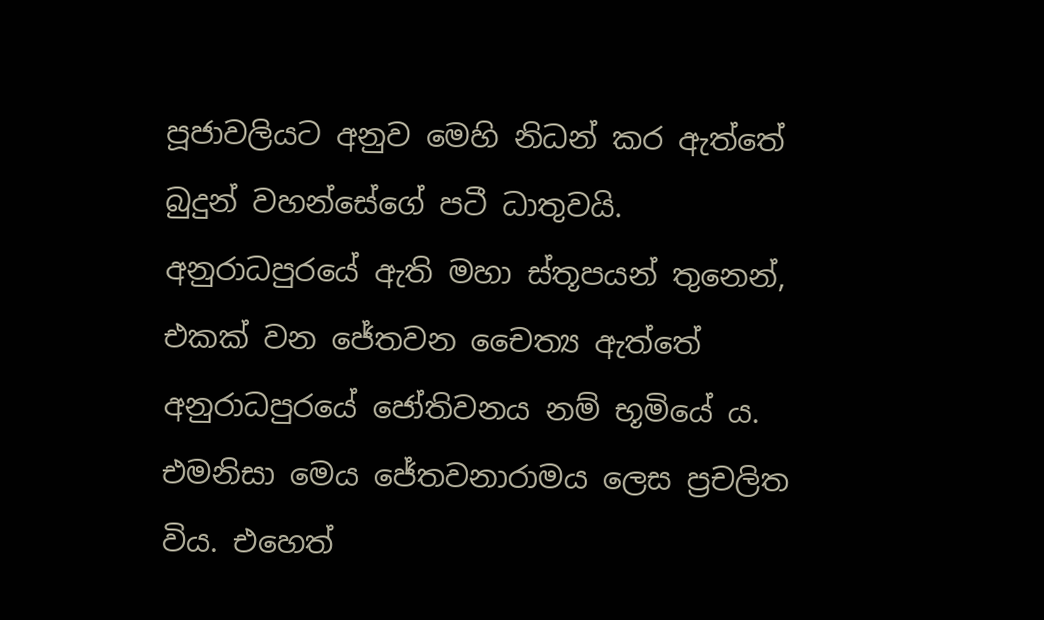පූජාවලියට අනුව මෙහි නිධන් කර ඇත්තේ බුදුන් වහන්සේගේ පටී ධාතුවයි. අනුරාධපුරයේ ඇති මහා ස්තූපයන් තුනෙන්, එකක් වන ජේතවන චෛත්‍ය ඇත්තේ අනුරාධපුරයේ ජෝතිවනය නම් භූමියේ ය. එමනිසා මෙය ජේතවනාරාමය ලෙස ප්‍රචලිත විය. එහෙත්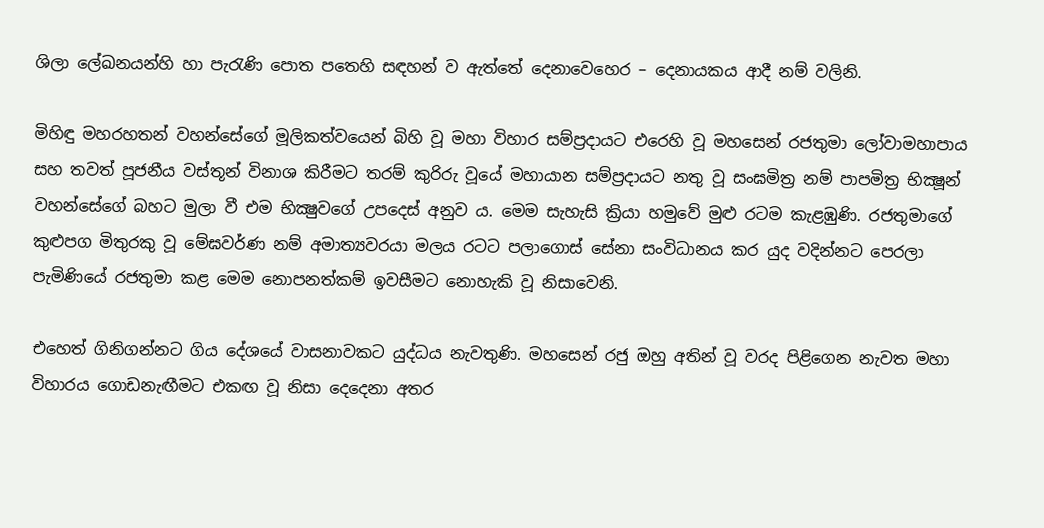ශිලා ලේඛනයන්හි හා පැරැණි පොත පතෙහි සඳහන් ව ඇත්තේ දෙනාවෙහෙර – දෙනායකය ආදී නම් වලිනි.

මිහිඳු මහරහතන් වහන්සේගේ මූලිකත්වයෙන් බිහි වූ මහා විහාර සම්ප්‍රදායට එරෙහි වූ මහසෙන් රජතුමා ලෝවාමහාපාය සහ තවත් පූජනීය වස්තූන් විනාශ කිරීමට තරම් කුරිරු වූයේ මහායාන සම්ප්‍රදායට නතු වූ සංඝමිත්‍ර නම් පාපමිත්‍ර භික්‍ෂූන් වහන්සේගේ බහට මුලා වී එම භික්‍ෂුවගේ උපදෙස් අනුව ය. මෙම සැහැසි ක්‍රියා හමුවේ මුළු රටම කැළඹුණි. රජතුමාගේ කුළුපග මිතුරකු වූ මේඝවර්ණ නම් අමාත්‍යවරයා මලය රටට පලාගොස් සේනා සංවිධානය කර යුද වදින්නට පෙරලා පැමිණියේ රජතුමා කළ මෙම නොපනත්කම් ඉවසීමට නොහැකි වූ නිසාවෙනි.

එහෙත් ගිනිගන්නට ගිය දේශයේ වාසනාවකට යුද්ධය නැවතුණි. මහසෙන් රජු ඔහු අතින් වූ වරද පිළිගෙන නැවත මහා විහාරය ගොඩනැඟීමට එකඟ වූ නිසා දෙදෙනා අතර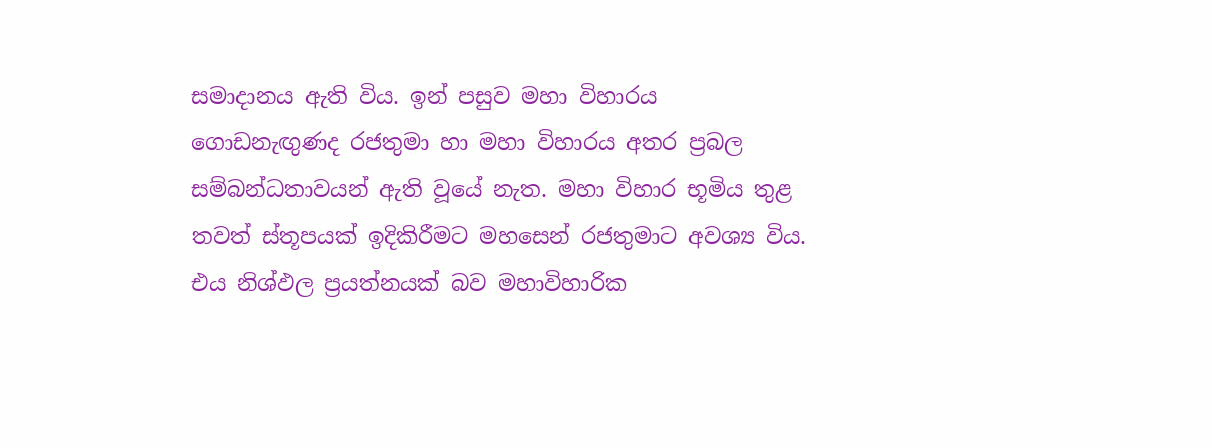සමාදානය ඇති විය. ඉන් පසුව මහා විහාරය ගොඩනැඟුණද රජතුමා හා මහා විහාරය අතර ප්‍රබල සම්බන්ධතාවයන් ඇති වූයේ නැත. මහා විහාර භූමිය තුළ තවත් ස්තූපයක් ඉදිකිරීමට මහසෙන් රජතුමාට අවශ්‍ය විය. එය නිශ්ඵල ප්‍රයත්නයක් බව මහාවිහාරික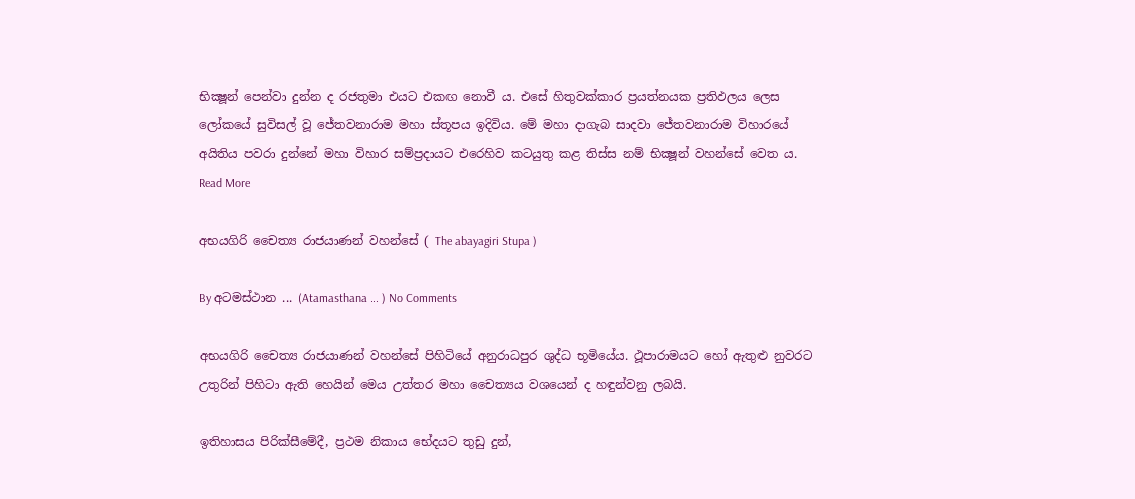භික්‍ෂූන් පෙන්වා දුන්න ද රජතුමා එයට එකඟ නොවී ය. එසේ හිතුවක්කාර ප්‍රයත්නයක ප්‍රතිඵලය ලෙස ලෝකයේ සුවිසල් වූ ජේතවනාරාම මහා ස්තූපය ඉදිවිය. මේ මහා දාගැබ සාදවා ජේතවනාරාම විහාරයේ අයිතිය පවරා දුන්නේ මහා විහාර සම්ප්‍රදායට එරෙහිව කටයුතු කළ තිස්ස නම් භික්‍ෂූන් වහන්සේ වෙත ය. Read More

අභයගිරි චෛත්‍ය රාජයාණන් වහන්සේ ( The abayagiri Stupa )

By අටමස්ථාන ... (Atamasthana ... ) No Comments

අභයගිරි චෛත්‍ය රාජයාණන් වහන්සේ පිහිටියේ අනුරාධපුර ශුද්ධ භූමියේය. ථූපාරාමයට හෝ ඇතුළු නුවරට උතුරින් පිහිටා ඇති හෙයින් මෙය උත්තර මහා චෛත්‍යය වශයෙන් ද හඳුන්වනු ලබයි.

ඉතිහාසය පිරික්සීමේදී, ප්‍රථම නිකාය භේදයට තුඩු දුන්,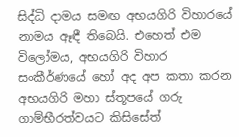සිද්ධි දාමය සමඟ අභයගිරි විහාරයේ නාමය ඈඳී තිබෙයි. එහෙත් එම විලෝමය, අභයගිරි විහාර සංකීර්ණයේ හෝ අද අප කතා කරන අභයගිරි මහා ස්තූපයේ ගරු ගාම්භීරත්වයට කිසිසේත්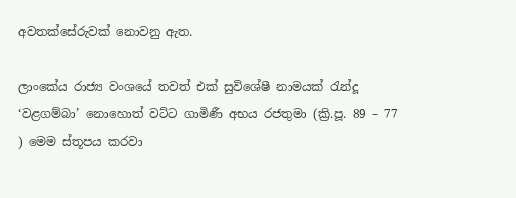අවතක්සේරුවක් නොවනු ඇත.

ලාංකේය රාජ්‍ය වංශයේ තවත් එක් සුවිශේෂී නාමයක් රැන්දූ ‘වළගම්බා’ නොහොත් වට්ට ගාමිණී අභය රජතුමා (ක්‍රි.පූ. 89 – 77 ) මෙම ස්තූපය කරවා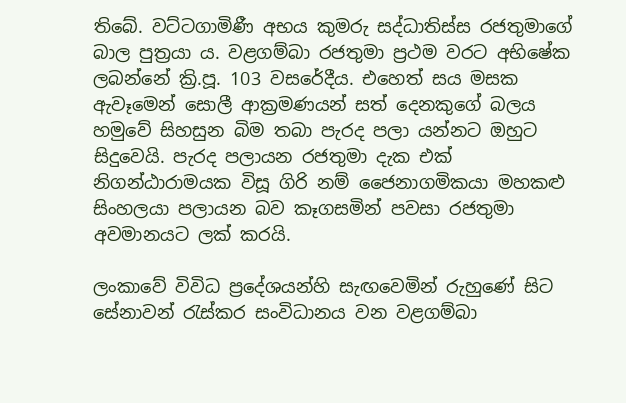තිබේ. වට්ටගාමිණී අභය කුමරු සද්ධාතිස්ස රජතුමාගේ බාල පුත්‍රයා ය. වළගම්බා රජතුමා ප්‍රථම වරට අභිෂේක ලබන්නේ ක්‍රි.පූ. 103 වසරේදීය. එහෙත් සය මසක ඇවෑමෙන් සොලී ආක්‍රමණයන් සත් දෙනකුගේ බලය හමුවේ සිහසුන බිම තබා පැරද පලා යන්නට ඔහුට සිදුවෙයි. පැරද පලායන රජතුමා දැක එක් නිගන්ඨාරාමයක විසූ ගිරි නම් ජෛනාගමිකයා මහකළු සිංහලයා පලායන බව කෑගසමින් පවසා රජතුමා අවමානයට ලක් කරයි.

ලංකාවේ විවිධ ප්‍රදේශයන්හි සැඟවෙමින් රුහුණේ සිට සේනාවන් රැස්කර සංවිධානය වන වළගම්බා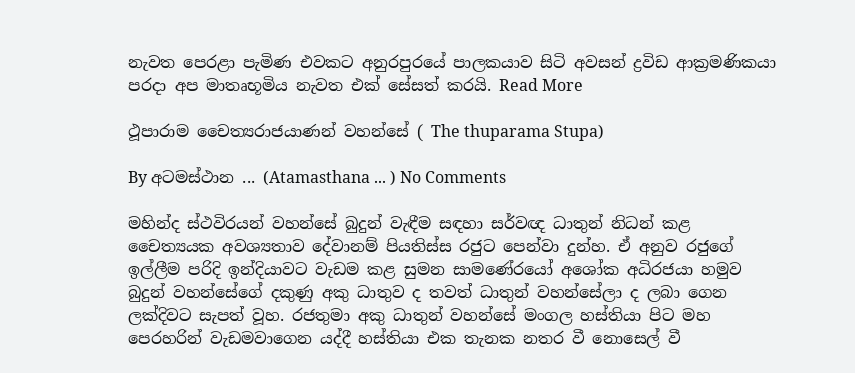නැවත පෙරළා පැමිණ එවකට අනුරපුරයේ පාලකයාව සිටි අවසන් ද්‍රවිඩ ආක්‍රමණිකයා පරදා අප මාතෘභූමිය නැවත එක් සේසත් කරයි. Read More

ථූපාරාම චෛත්‍යරාජයාණන් වහන්සේ ( The thuparama Stupa)

By අටමස්ථාන ... (Atamasthana ... ) No Comments

මහින්ද ස්ථවිරයන් වහන්සේ බුදුන් වැඳීම සඳහා සර්වඥ ධාතුන් නිධන් කළ චෛත්‍යයක අවශ්‍යතාව දේවානම් පියතිස්ස රජුට පෙන්වා දුන්හ. ඒ අනුව රජුගේ ඉල්ලීම පරිදි ඉන්දියාවට වැඩම කළ සුමන සාමණේරයෝ අශෝක අධිරජයා හමුව බුදුන් වහන්සේගේ දකුණු අකු ධාතුව ද තවත් ධාතුන් වහන්සේලා ද ලබා ගෙන ලක්දිවට සැපත් වූහ. රජතුමා අකු ධාතුන් වහන්සේ මංගල හස්තියා පිට මහ පෙරහරින් වැඩමවාගෙන යද්දී හස්තියා එක තැනක නතර වී නොසෙල් වී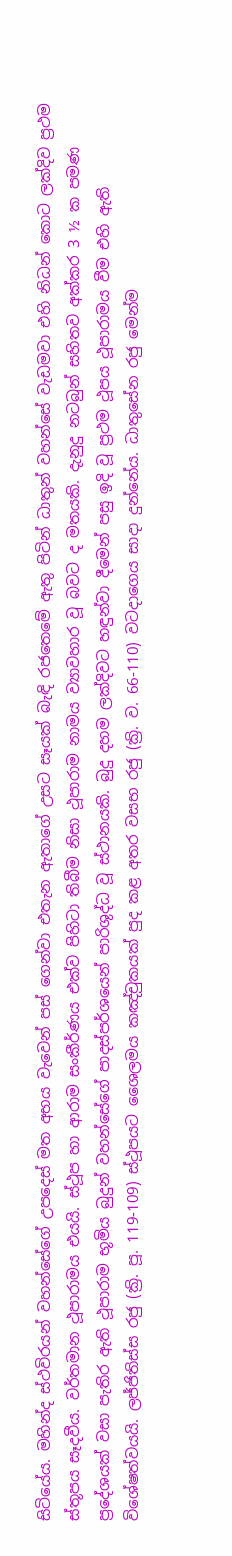සිටියේය. මහින්ද ස්ථවිරයන් වහන්සේගේ උපදෙස් මත අභය වැවෙන් පස් ගෙන්වා එතැන ඇතාගේ උසට සෑයක් බැඳි රජතෙමේ ඇතු පිටින් ධාතුන් වහන්සේ වැඩමවා එහි නිධන් කොට ලක්දිව ප්‍රථම ස්තූපය සෑදවීය. වර්තමාන ථූපාරාමය එයයි. ස්ථූප හා ආරාම සංකීර්ණය එක්ව පිහිටා තිබීම නිසා ථූපාරාම නාමය ව්‍යාවහාර වූ බවට ද මතයකි. දැනුදු නටබුන් සහිතව අක්කර 3 ½ ක පමණ ප්‍රදේශයක් වසා පැතිර ඇති ථූපාරාම භූමිය බුදුන් වහන්සේගේ පාදස්පර්ශයෙන් පාරිශුද්ධ වූ ස්ථානයකි. බුදු දහම ලක්දිවට හඳුන්වා දීමෙන් පසු ඉදි වූ ප්‍රථම ථූපය ථූපාරාමය වීම එහි ඇති විශේෂත්වයයි. ලජ්ජිතිස්ස රජු (ක්‍රි. පූ. 119-109) ස්ථූපයට ශෛලමය කඤ්චුකයක් පුද කළ අතර වසභ රජු (ක්‍රි. ව. 66-110) වටදාගෙය සාදා දුන්නේය. ධාතුසේන රජු මෙන්ම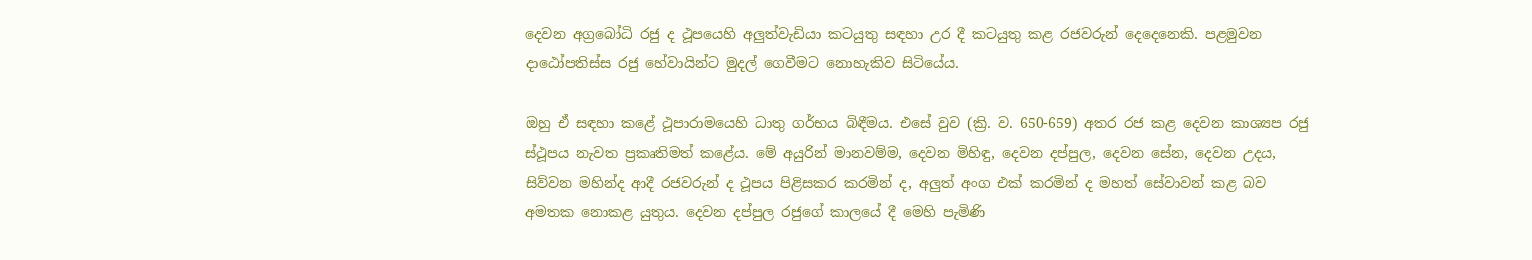දෙවන අග්‍රබෝධි රජු ද ථූපයෙහි අලුත්වැඩියා කටයුතු සඳහා උර දී කටයුතු කළ රජවරුන් දෙදෙනෙකි. පළමුවන දාඨෝපතිස්ස රජු හේවායින්ට මුදල් ගෙවීමට නොහැකිව සිටියේය.

ඔහු ඒ සඳහා කළේ ථූපාරාමයෙහි ධාතු ගර්භය බිඳීමය. එසේ වුව (ක්‍රි. ව. 650-659) අතර රජ කළ දෙවන කාශ්‍යප රජු ස්ථූපය නැවත ප්‍රකෘතිමත් කළේය. මේ අයුරින් මානවම්ම, දෙවන මිහිඳු, දෙවන දප්පුල, දෙවන සේන, දෙවන උදය, සිව්වන මහින්ද ආදී රජවරුන් ද ථූපය පිළිසකර කරමින් ද, අලුත් අංග එක් කරමින් ද මහත් සේවාවන් කළ බව අමතක නොකළ යුතුය. දෙවන දප්පුල රජුගේ කාලයේ දී මෙහි පැමිණි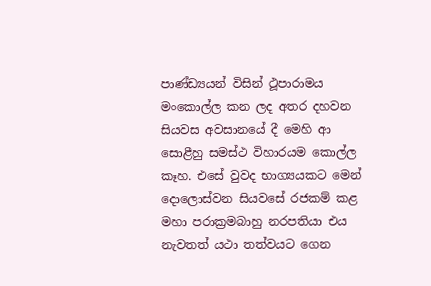පාණ්ඩ්‍යයන් විසින් ථූපාරාමය මංකොල්ල කන ලද අතර දහවන සියවස අවසානයේ දී මෙහි ආ සොළීහු සමස්ථ විහාරයම කොල්ල කෑහ. එසේ වුවද භාග්‍යයකට මෙන් දොලොස්වන සියවසේ රජකම් කළ මහා පරාක්‍රමබාහු නරපතියා එය නැවතත් යථා තත්වයට ගෙන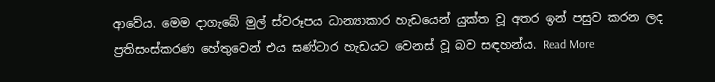ආවේය. මෙම දා‍ගැබේ මුල් ස්වරූපය ධාන්‍යාකාර හැඩයෙන් යුක්ත වූ අතර ඉන් පසුව කරන ලද ප්‍රතිසංස්කරණ හේතුවෙන් එය ඝණ්ටාර හැඩයට වෙනස් වූ බව සඳහන්ය. Read More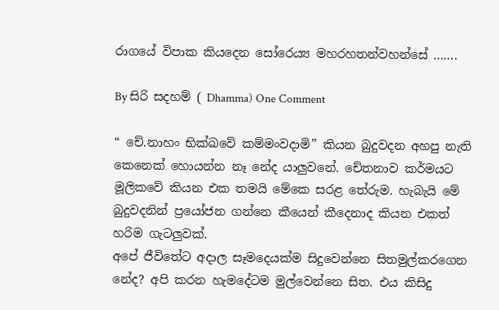රාගයේ විපාක කියදෙන සෝරෙය්‍ය මහරහතන්වහන්සේ …….

By සිරි සදහම් ( Dhamma) One Comment

“ චේ.නාහං භික්ඛවේ කම්මංවදාමි” කියන බුදුවදන අහපු නැති කෙනෙක් හොයන්න නෑ නේද යාලුවනේ. චේතනාව කර්මයට මූලිකවේ කියන එක තමයි මේකෙ සරළ තේරුම. හැබැයි මේ බුදුවදනින් ප්‍රයෝජන ගන්නෙ කීයෙන් කීදෙනාද කියන එකත් හරිම ගැටලුවක්.
අපේ ජීවිතේට අදාල සෑමදෙයක්ම සිදුවෙන්නෙ සිතමුල්කරගෙන නේද? අපි කරන හැමදේටම මුල්වෙන්නෙ සිත. එය කිසිදු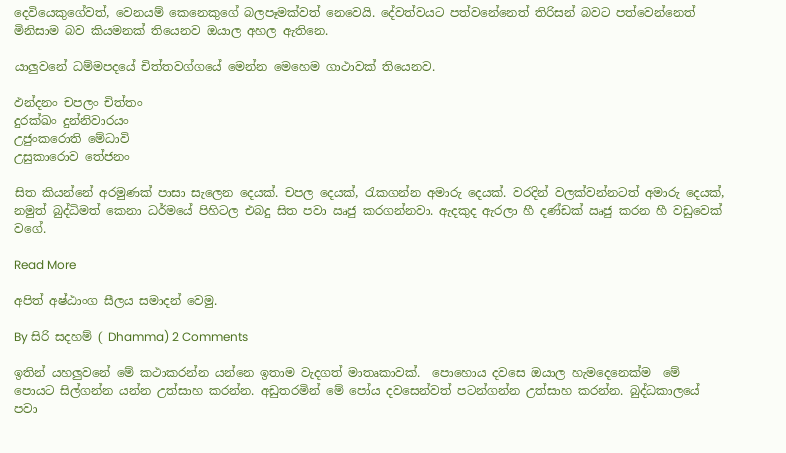දෙවියෙකුගේවත්, වෙනයම් කෙනෙකුගේ බලපෑමක්වත් නෙවෙයි. දේවත්වයට පත්වනේනෙත් තිරිසන් බවට පත්වෙන්නෙත් මිනිසාම බව කියමනක් තියෙනව ඔයාල අහල ඇතිනෙ.

යාලුවනේ ධම්මපදයේ චිත්තවග්ගයේ මෙන්න මෙහෙම ගාථාවක් තියෙනව.

ඵන්දනං චපලං චිත්තං
දුරක්ඛං දුන්නිවාරයං
උජුංකරොති මේධාවි
උසුකාරොව තේජනං

සිත කියන්නේ අරමුණක් පාසා සැලෙන දෙයක්. චපල දෙයක්, රැකගන්න අමාරු දෙයක්. වරදින් වලක්වන්නටත් අමාරු දෙයක්, නමුත් බුද්ධිමත් කෙනා ධර්මයේ පිහිටල එබදු සිත පවා ඍජු කරගන්නවා. ඇදකුද ඇරලා හී දණ්ඩක් ඍජු කරන හී වඩුවෙක් වගේ.

Read More

අපිත් අෂ්ඨාංග සීලය සමාදන් වෙමු.

By සිරි සදහම් ( Dhamma) 2 Comments

ඉතින් යහලුවනේ මේ කථාකරන්න යන්නෙ ඉතාම වැදගත් මාතෘකාවක්.  පොහොය දවසෙ ඔයාල හැමදෙනෙක්ම  මේ පොයට සිල්ගන්න යන්න උත්සාහ කරන්න. අඩුතරමින් මේ පෝය දවසෙන්වත් පටන්ගන්න උත්සාහ කරන්න. බුද්ධකාලයේ පවා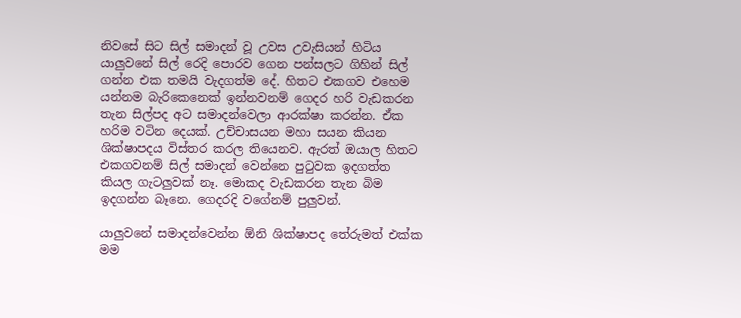නි‍වසේ සිට සිල් සමාදන් වූ උවස උවැසියන් හිටිය යාලුවනේ සිල් රෙදි පොරව ගෙන පන්සලට ගිහින් සිල් ගන්න එක තමයි වැදගත්ම දේ. හිතට එකගව එහෙම යන්නම බැරිකෙනෙක් ඉන්නවනම් ගෙදර හරි වැඩකරන තැන සිල්පද අට සමාදන්වෙලා ආරක්ෂා කරන්න. ඒක හරිම වටින දෙයක්. උච්චාසයන මහා සයන කියන ශික්ෂාපදය විස්තර කරල තියෙනව. ඇරත් ඔයාල හිතට එකගවනම් සිල් සමාදන් වෙන්නෙ පුටුවක ඉදගත්ත කියල ගැටලුවක් නෑ. මොකද වැඩකරන තැන බිම ඉදගන්න බෑනෙ. ගෙදරදි වගේනම් පුලුවන්.

යාලුවනේ සමාදන්වෙන්න ඕනි ශික්ෂාපද තේරුමත් එක්ක මම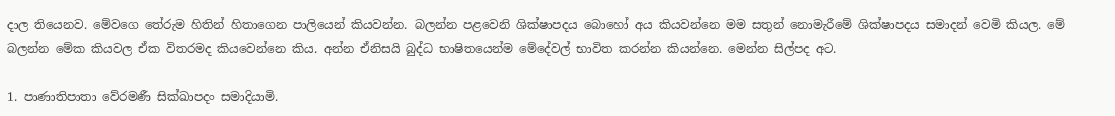දාල තියෙනව. මේවගෙ තේරුම හිතින් හිතාගෙන පාලියෙන් කියවන්න. බලන්න පළවෙනි ශික්ෂාපදය බොහෝ අය කියවන්නෙ මම සතුන් නොමැරීමේ ශික්ෂාපදය සමාදන් වෙමි කියල. මේ බලන්න මේක කියවල ඒක විතරමද කියවෙන්නෙ කිය. අන්න ඒනිසයි බුද්ධ භාෂිතයෙන්ම මේදේවල් භාවිත කරන්න කියන්නෙ. මෙන්න සිල්පද අට.

1. පාණාතිපාතා වේරමණී සික්ඛාපදං සමාදියාමි.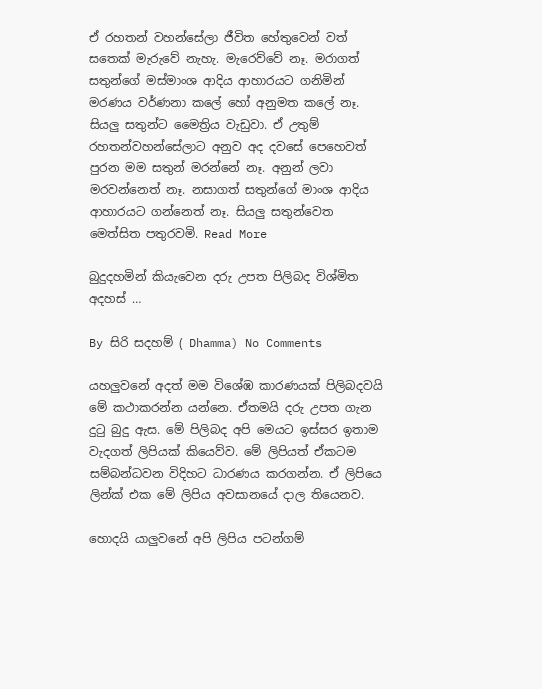ඒ රහතන් වහන්සේලා ජීවිත හේතුවෙන් වත් සතෙක් මැරුවේ නැහැ. මැරෙව්වේ නෑ. මරාගත් සතුන්ගේ මස්මාංශ ආදිය ආහාරයට ගනිමින් මරණය වර්ණනා කලේ හෝ අනුමත කලේ නෑ. සියලු සතුන්ට මෛත්‍රිය වැඩුවා. ඒ උතුම් රහතන්වහන්සේලාට අනුව අද දවසේ පෙහෙවත් පුරන මම සතුන් මරන්නේ නෑ. අනුන් ලවා මරවන්නෙත් නෑ. නසාගත් සතුන්ගේ මාංශ ආදිය ආහාරයට ගන්නෙත් නෑ. සියලු සතුන්වෙත මෙත්සිත පතුරවමි. Read More

බුදුදහමින් කියැවෙන දරු උපත පිලිබද විශ්මිත අදහස් …

By සිරි සදහම් ( Dhamma) No Comments

යහලුවනේ අදත් මම විශේඹ කාරණයක් පිලිබදවයි මේ කථාකරන්න යන්නෙ. ඒතමයි දරු උපත ගැන දුටු බුදු ඇස. මේ පිලිබද අපි මෙයට ඉස්සර ඉතාම වැදගත් ලිපියක් කියෙව්ව. මේ ලිපියත් ඒකටම සම්බන්ධවන විදිහට ධාරණය කරගන්න. ඒ ලිපියෙ ලින්ක් එක ‍මේ ලිපිය අවසානයේ දාල තියෙනව.

හොදයි යාලුවනේ අපි ලිපිය පටන්ගම්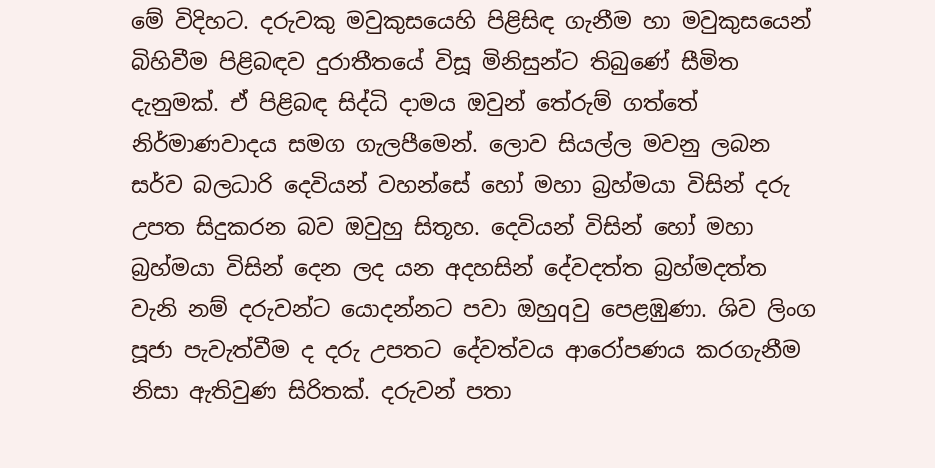මේ විදිහට. දරුවකු මවුකුසයෙහි පිළිසිඳ ගැනීම හා මවුකුසයෙන් බිහිවීම පිළිබඳව දුරාතීතයේ විසූ මිනිසුන්ට තිබුණේ සීමිත දැනුමක්. ඒ පිළිබඳ සිද්ධි දාමය ඔවුන් තේරුම් ගත්තේ නිර්මාණවාදය සමග ගැලපීමෙන්. ලොව සියල්ල මවනු ලබන සර්ව බලධාරි දෙවියන් වහන්සේ හෝ මහා බ්‍රහ්මයා විසින් දරු උපත සිදුකරන බව ඔවුහු සිතූහ. දෙවියන් විසින් හෝ මහා බ්‍රහ්මයා විසින් දෙන ලද යන අදහසින් දේවදත්ත බ්‍රහ්මදත්ත වැනි නම් දරුවන්ට යොදන්නට පවා ඔහුqවු පෙළඹුණා. ශිව ලිංග පූජා පැවැත්වීම ද දරු උපතට දේවත්වය ආරෝපණය කරගැනීම නිසා ඇතිවුණ සිරිතක්. දරුවන් පතා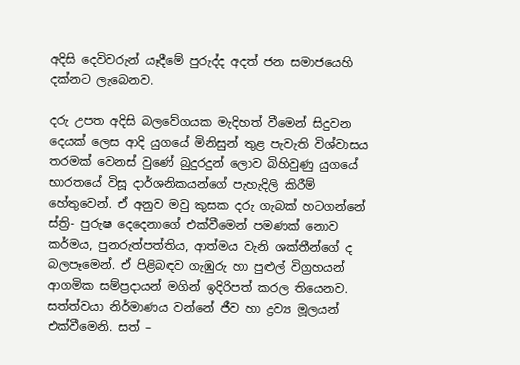අදිසි දෙවිවරුන් යෑදීමේ පුරුද්ද අදත් ජන සමාජයෙහි දක්‌නට ලැබෙනව.

දරු උපත අදිසි බලවේගයක මැදිහත් වීමෙන් සිදුවන දෙයක්‌ ලෙස ආදි යුගයේ මිනිසුන් තුළ පැවැති විශ්වාසය තරමක්‌ වෙනස්‌ වුණේ බුදුරදුන් ලොව බිහිවුණු යුගයේ භාරතයේ විසූ දාර්ශනිකයන්ගේ පැහැදිලි කිරීම් හේතුවෙන්. ඒ අනුව මවු කුසක දරු ගැබක්‌ හටගන්නේ ස්‌ත්‍රි- පුරුෂ දෙදෙනාගේ එක්‌වීමෙන් පමණක්‌ නොව කර්මය, පුනරුත්පත්තිය, ආත්මය වැනි ශක්‌තීන්ගේ ද බලපෑමෙන්. ඒ පිළිබඳව ගැඹුරු හා පුළුල් විග්‍රහයන් ආගමික සම්ප්‍රදායන් මගින් ඉදිරිපත් කරල තියෙනව. සත්ත්වයා නිර්මාණය වන්නේ ජීව හා ද්‍රව්‍ය මූලයන් එක්‌වීමෙනි. සත් –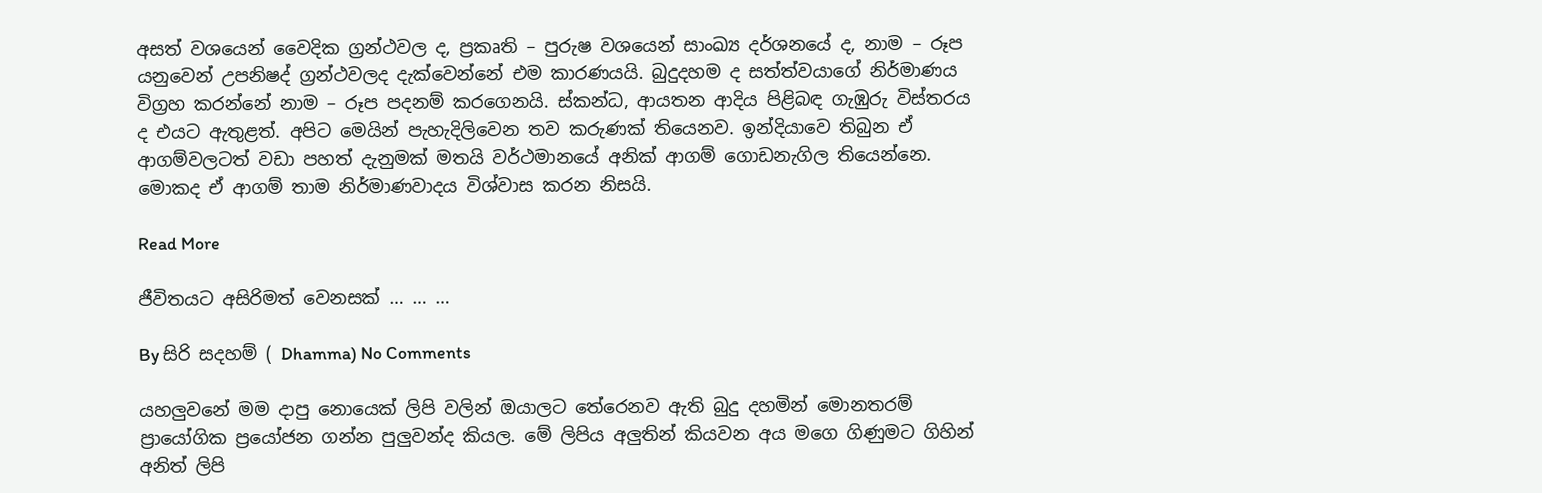අසත් වශයෙන් වෛදික ග්‍රන්ථවල ද, ප්‍රකෘති – පුරුෂ වශයෙන් සාංඛ්‍ය දර්ශනයේ ද, නාම – රූප යනුවෙන් උපනිෂද් ග්‍රන්ථවලද දැක්‌වෙන්නේ එම කාරණයයි. බුදුදහම ද සත්ත්වයාගේ නිර්මාණය විග්‍රහ කරන්නේ නාම – රූප පදනම් කරගෙනයි. ස්‌කන්ධ, ආයතන ආදිය පිළිබඳ ගැඹුරු විස්‌තරය ද එයට ඇතුළත්. අපිට මෙයින් පැහැදිලිවෙන තව කරුණක් තියෙනව. ඉන්දියාවෙ තිබුන ඒ ආගම්වලටත් වඩා පහත් දැනුමක් මතයි වර්ථමානයේ අනික් ආගම් ගොඩනැගිල තියෙන්නෙ. මොකද ඒ ආගම් තාම නිර්මාණවාදය විශ්වාස කරන නිසයි.

Read More

ජීවිතයට අසිරිමත් වෙනසක් … … …

By සිරි සදහම් ( Dhamma) No Comments

යහලුවනේ මම දාපු නොයෙක් ලිපි වලින් ඔයාලට තේරෙනව ඇති බුදු දහමින් මොනතරම් ප්‍රායෝගික ප්‍රයෝජන ගන්න පුලුවන්ද කියල. මේ ලිපිය අලුතින් කියවන අය මගෙ ගිණුමට ගිහින් අනිත් ලිපි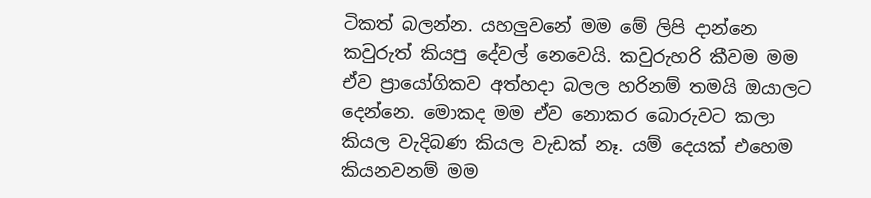ටිකත් බලන්න. යහලුවනේ මම මේ ලිපි දාන්නෙ කවුරුත් කියපු දේවල් නෙවෙයි. කවුරුහරි කීවම මම ඒව ප්‍රායෝගිකව අත්හදා බලල හරිනම් තමයි ඔයාලට දෙන්නෙ. මොකද මම ඒව නොකර ‍බොරුවට කලා කියල වැදිබණ කියල වැඩක් නෑ. යම් දෙයක් එහෙම කියනවනම් මම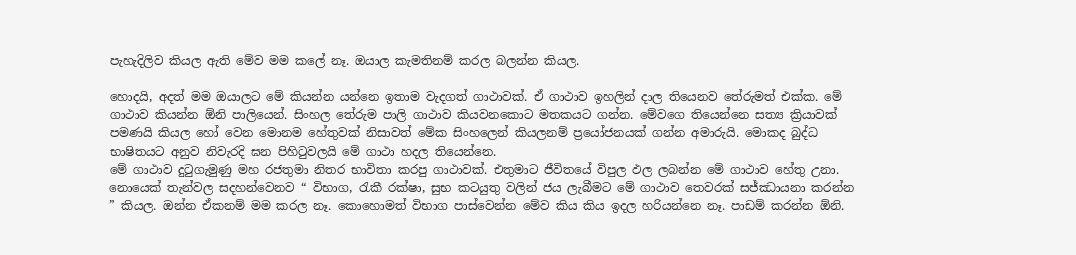පැහැදිලිව කියල ඇති මේව මම කලේ නෑ. ඔයාල කැමතිනම් කරල බලන්න කියල.

හොදයි, අදත් මම ඔයාලට මේ කියන්න යන්නෙ ඉතාම වැදගත් ගාථාවක්. ඒ ගාථාව ඉහලින් දාල තියෙනව තේරුමත් එක්ක. මේ ගාථාව කියන්න ඕනි පාලියෙන්. සිංහල තේරුම පාලි ගාථාව කියවනකොට මතකයට ගන්න. මේවගෙ තියෙන්නෙ සත්‍ය ක්‍රියාවක් පමණයි කියල හෝ වෙන මොනම හේතුවක් නිසාවත් මේක සිංහලෙන් කියලනම් ප්‍රයෝජනයක් ගන්න අමාරුයි. මොකද බුද්ධ භාෂිතයට අනුව නිවැරදි ඝන පිහිටුවලයි මේ ගාථා හදල තියෙන්නෙ.
මේ ගාථාව දුටුගැමුණු මහ රජතුමා නිතර භාවිතා කරපු ගාථාවක්. එතුමාට ජීවිතයේ විපුල ඵල ලබන්න මේ ගාථාව හේතු උනා. නොයෙක් තැන්වල සදහන්වෙනව “ විභාග, රැකී රක්ෂා, සුභ කටයුතු වලින් ජය ලැබීමට මේ ගාථාව තෙවරක් සජ්ඣායනා කරන්න ” කියල. ඔන්න ඒකනම් මම කරල නෑ. කොහොමත් විභාග පාස්වෙන්න මේව කිය කිය ඉදල හරියන්නෙ නෑ. පාඩම් කරන්න ඕනි.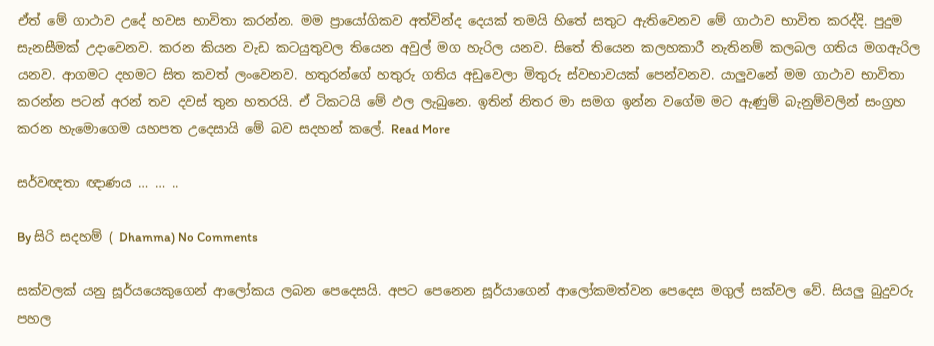ඒත් මේ ගාථාව උදේ හවස භාවිතා කරන්න. මම ප්‍රායෝගිකව අත්වින්ද දෙයක් තමයි හිතේ සතුට ඇතිවෙනව මේ ගාථාව භාවිත කරද්දි. පුදුම සැනසීමක් උදාවෙනව. කරන කියන වැඩ කටයුතුවල තියෙන අවුල් මග හැරිල යනව. සිතේ තියෙන කලහකාරී නැතිනම් කලබල ගතිය මගඇරිල යනව. ආගමට දහමට සිත කවත් ලංවෙනව. හතුරන්ගේ හතුරු ගතිය අඩුවෙලා මිතුරු ස්වභාවයක් පෙන්වනව. යාලුවනේ මම ගාථාව භාවිතා කරන්න පටන් අරන් තව දවස් තුන හතරයි. ඒ ටිකටයි මේ ඵල ලැබුනෙ. ඉතින් නිතර මා සමග ඉන්න වගේම මට ඇණුම් බැනුම්වලින් සංග්‍රහ කරන හැමොගෙම යහපත උදෙසායි මේ බව සදහන් කලේ. Read More

සර්වඥතා ඥාණය … … ..

By සිරි සදහම් ( Dhamma) No Comments

සක්වලක් යනු සූර්යයෙකුගෙන් ආලෝකය ලබන පෙදෙසයි. අපට පෙනෙන සූර්යාගෙන් ආලෝකමත්වන පෙදෙස මගුල් සක්වල වේ. සියලු බුදුවරු පහල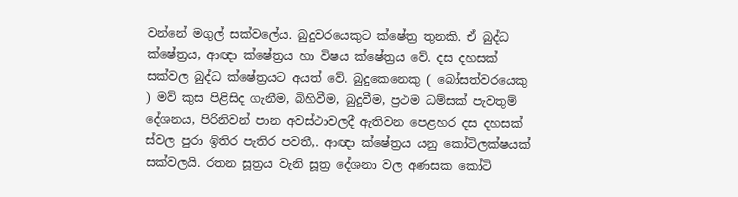වන්නේ මගුල් සක්වලේය. බුදුවරයෙකුට ක්ෂේත්‍ර තුනකි. ඒ බුද්ධ ක්ෂේත්‍රය, ආඥා ක්ෂේත්‍රය හා විෂය ක්ෂේත්‍රය වේ. දස දහසක් සක්වල බුද්ධ ක්ෂේත්‍රයට අයත් වේ. බුදුකෙනෙකු ( බෝසත්වරයෙකු ) මව් කුස පිළිසිද ගැනීම, බිහිවීම, බුදුවීම, ප්‍රථම ධම්සක් පැවතුම් දේශනය, පිරිනිවන් පාන අවස්ථාවලදී ඇතිවන පෙළහර දස දහසක් ස්වල පුරා ඉිතිර පැතිර පවතී,. ආඥා ක්ෂේත්‍රය යනු කෝටිලක්ෂයක් සක්වලයි. රතන සූත්‍රය වැනි සූත්‍ර දේශනා වල අණසක කෝටි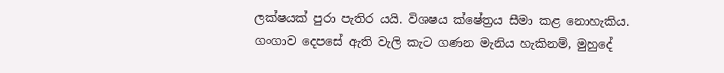ලක්ෂයක් පුරා පැතිර යයි. විශෂය ක්ෂේත්‍රය සීමා කළ නොහැකිය. ගංගාව දෙපසේ ඇති වැලි කැට ගණන මැනිය හැකිනම්, මුහුදේ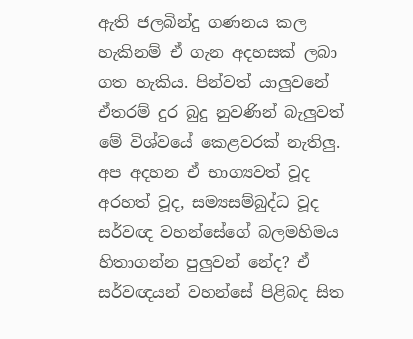ඇති ජලබින්දු ගණනය කල හැකිනම් ඒ ගැන අදහසක් ලබා ගත හැකිය. පින්වත් යාලුවනේ ඒතරම් දුර බුදු නුවණින් බැලුවත් මේ විශ්වයේ කෙළවරක් නැතිලු.
අප අදහන ඒ භාග්‍යවත් වූද අරහත් වූද, සම්‍යසම්බුද්ධ වූද සර්වඥ වහන්සේගේ බලමහිමය හිතාගන්න පුලුවන් නේද? ඒ සර්වඥයන් වහන්සේ පිළිබද සිත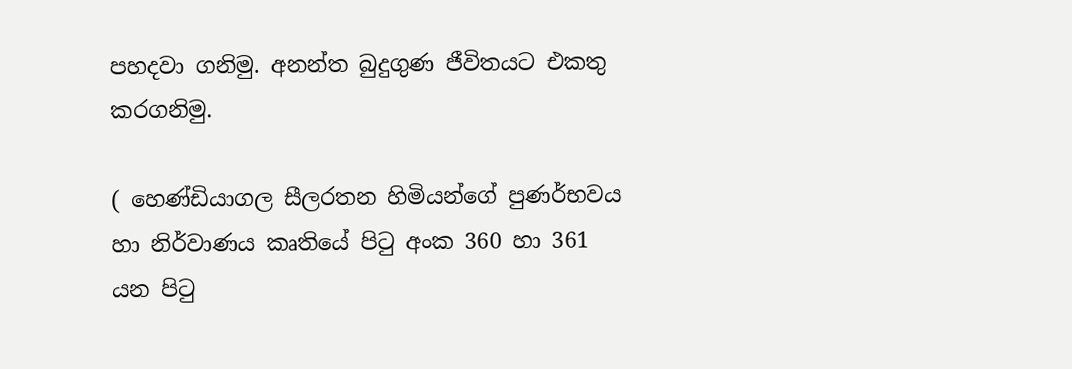පහදවා ගනිමු. අනන්ත බුදුගුණ ජීවිතයට එකතු කරගනිමු.

( හෙණ්ඩියාගල සීලරතන හිමියන්ගේ පුණර්භවය හා නිර්වාණය කෘතියේ පිටු අංක 360 හා 361 යන පිටු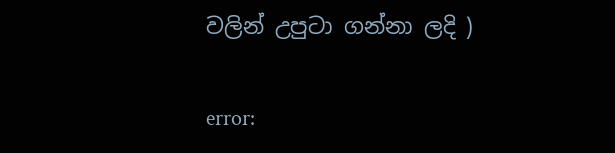වලින් උපුටා ගන්නා ලදි )

error: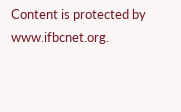Content is protected by www.ifbcnet.org.